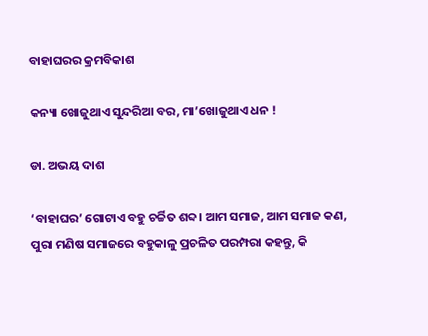ବାହାଘରର କ୍ରମବିକାଶ

କନ୍ୟା ଖୋଜୁଥାଏ ସୁନ୍ଦରିଆ ବର, ମା’ଖୋଜୁଥାଏ ଧନ !

ଡା. ଅଭୟ ଦାଶ

‘ବାହାଘର’ ଗୋଟାଏ ବହୁ ଚର୍ଚ୍ଚିତ ଶବ୍ଦ। ଆମ ସମାଜ, ଆମ ସମାଜ କଣ, ପୁରା ମଣିଷ ସମାଜରେ ବହୁକାଳୁ ପ୍ରଚଳିତ ପରମ୍ପରା କହନ୍ତୁ, କି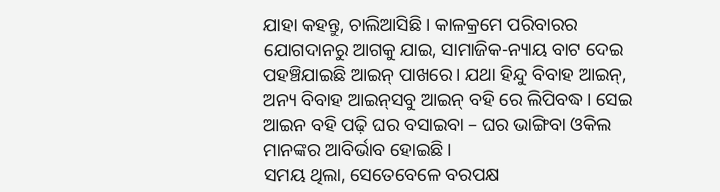ଯାହା କହନ୍ତୁ, ଚାଲିଆସିଛି। କାଳକ୍ରମେ ପରିବାରର ଯୋଗଦାନରୁ ଆଗକୁ ଯାଇ, ସାମାଜିକ-ନ୍ୟାୟ ବାଟ ଦେଇ ପହଞ୍ଚିଯାଇଛି ଆଇନ୍ ପାଖରେ। ଯଥା ହିନ୍ଦୁ ବିବାହ ଆଇନ୍, ଅନ୍ୟ ବିବାହ ଆଇନ୍‌ସବୁ ଆଇନ୍ ବହି ରେ ଲିପିବଦ୍ଧ। ସେଇ ଆଇନ ବହି ପଢ଼ି ଘର ବସାଇବା – ଘର ଭାଙ୍ଗିବା ଓକିଲ ମାନଙ୍କର ଆବିର୍ଭାବ ହୋଇଛି।
ସମୟ ଥିଲା, ସେତେବେଳେ ବରପକ୍ଷ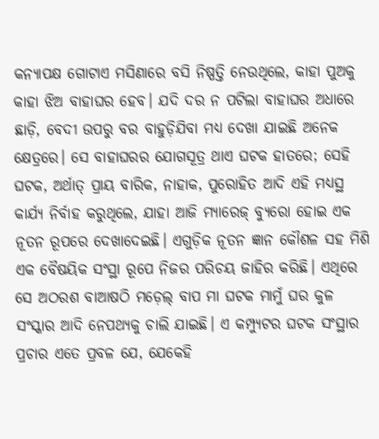କନ୍ୟାପକ୍ଷ ଗୋଟାଏ ମସିଣାରେ ବସି ନିଷ୍ପତ୍ତି ନେଉଥିଲେ, କାହା ପୁଅକୁ କାହା ଝିଅ ବାହାଘର ହେବ। ଯଦି ଦର ନ ପଟିଲା ବାହାଘର ଅଧାରେ ଛାଡ଼ି, ବେଦୀ ଉପରୁ ବର ବାହୁଡ଼ିଯିବା ମଧ୍ୟ ଦେଖା ଯାଇଛି ଅନେକ କ୍ଷେତ୍ରରେ। ସେ ବାହାଘରର ଯୋଗସୂତ୍ର ଥାଏ ଘଟକ ହାତରେ; ସେହି ଘଟକ, ଅର୍ଥାତ୍ ପ୍ରାୟ ବାରିକ, ନାହାକ, ପୁରୋହିତ ଆଦି ଏହି ମଧ୍ୟସ୍ଥ କାର୍ଯ୍ୟ ନିର୍ବାହ କରୁଥିଲେ, ଯାହା ଆଜି ମ୍ୟାରେଜ୍ ବ୍ୟୁରୋ ହୋଇ ଏକ ନୂତନ ରୂପରେ ଦେଖାଦେଇଛି। ଏଗୁଡ଼ିକ ନୂତନ ଜ୍ଞାନ କୌଶଳ ସହ ମିଶି ଏକ ବୈଷୟିକ ସଂସ୍ଥା ରୂପେ ନିଜର ପରିଚୟ ଜାହିର କରିଛି। ଏଥିରେ ସେ ଅଠରଶ ବାଆଷଠି ମଡ଼େଲ୍ ବାପ ମା ଘଟକ ମାମୁଁ ଘର କୁଳ ସଂସ୍କାର ଆଦି ନେପଥ୍ୟକୁ ଚାଲି ଯାଇଛି। ଏ କମ୍ପ୍ୟୁଟର ଘଟକ ସଂସ୍ଥାର ପ୍ରଚାର ଏତେ ପ୍ରବଳ ଯେ, ଯେକେହି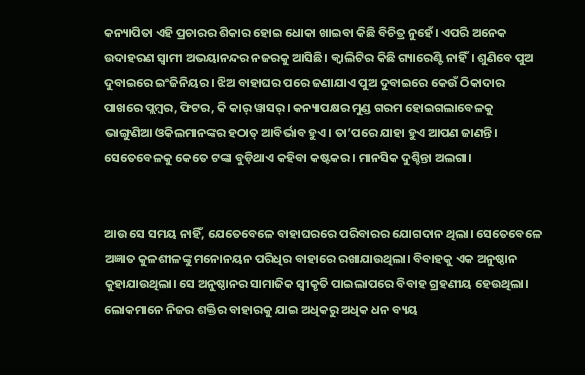କନ୍ୟାପିତା ଏହି ପ୍ରଚାରର ଶିକାର ହୋଇ ଧୋକା ଖାଇବା କିଛି ବିଚିତ୍ର ନୁହେଁ। ଏପରି ଅନେକ ଉଦାହରଣ ସ୍ବାମୀ ଅଭୟାନନ୍ଦର ନଜରକୁ ଆସିଛି। କ୍ବାଲିଟିର କିଛି ଗ୍ୟାରେଣ୍ଟି ନାହିଁ। ଶୁଣିବେ ପୁଅ ଦୁବାଇରେ ଇଂଜିନିୟର। ଝିଅ ବାହାଘର ପରେ ଜଣାଯାଏ ପୁଅ ଦୁବାଇରେ କେଉଁ ଠିକାଦାର ପାଖରେ ପ୍ଲମ୍ବର, ଫିଟର, କି କାର୍‌ ୱାସର୍‌। କନ୍ୟାପକ୍ଷର ମୁଣ୍ଡ ଗରମ ହୋଇଗଲାବେଳକୁ ଭାଙ୍ଗୁଣିଆ ଓକିଲମାନଙ୍କର ହଠାତ୍ ଆବିର୍ଭାବ ହୁଏ। ତା’ପରେ ଯାହା ହୁଏ ଆପଣ ଜାଣନ୍ତି। ସେତେବେଳକୁ କେତେ ଟଙ୍କା ବୁଡ଼ିଥାଏ କହିବା କଷ୍ଟକର। ମାନସିକ ଦୁଶ୍ଚିନ୍ତା ଅଲଗା।


ଆଉ ସେ ସମୟ ନାହିଁ, ଯେତେବେଳେ ବାହାଘରରେ ପରିବାରର ଯୋଗଦାନ ଥିଲା। ସେତେବେଳେ ଅଜ୍ଞାତ କୁଳଶୀଳଙ୍କୁ ମନୋନୟନ ପରିଧିର ବାହାରେ ରଖାଯାଉଥିଲା। ବିବାହକୁ ଏକ ଅନୁଷ୍ଠାନ କୁହାଯାଉଥିଲା। ସେ ଅନୁଷ୍ଠାନର ସାମାଜିକ ସ୍ବୀକୃତି ପାଇଲାପରେ ବିବାହ ଗ୍ରହଣୀୟ ହେଉଥିଲା। ଲୋକମାନେ ନିଜର ଶକ୍ତିର ବାହାରକୁ ଯାଇ ଅଧିକରୁ ଅଧିକ ଧନ ବ୍ୟୟ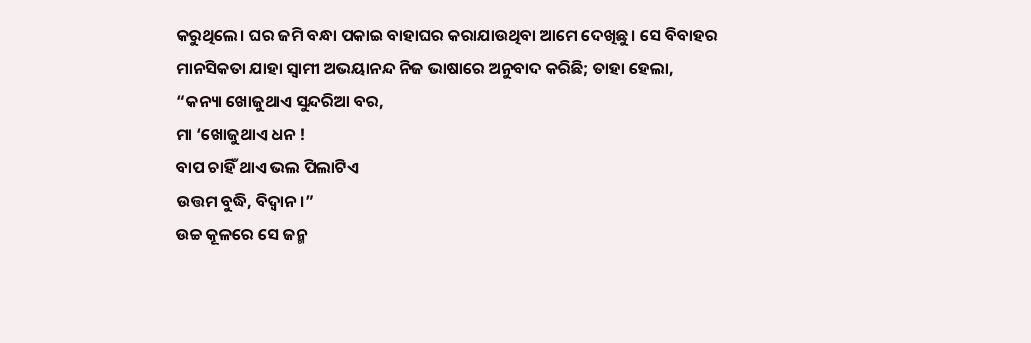କରୁଥିଲେ। ଘର ଜମି ବନ୍ଧା ପକାଇ ବାହାଘର କରାଯାଉଥିବା ଆମେ ଦେଖିଛୁ। ସେ ବିବାହର ମାନସିକତା ଯାହା ସ୍ବାମୀ ଅଭୟାନନ୍ଦ ନିଜ ଭାଷାରେ ଅନୁବାଦ କରିଛି; ତାହା ହେଲା,
“କନ୍ୟା ଖୋଜୁଥାଏ ସୁନ୍ଦରିଆ ବର,
ମା ‘ଖୋଜୁଥାଏ ଧନ !
ବାପ ଚାହିଁ ଥାଏ ଭଲ ପିଲାଟିଏ
ଉତ୍ତମ ବୁଦ୍ଧି, ବିଦ୍ବାନ ।”
ଉଚ୍ଚ କୂଳରେ ସେ ଜନ୍ମ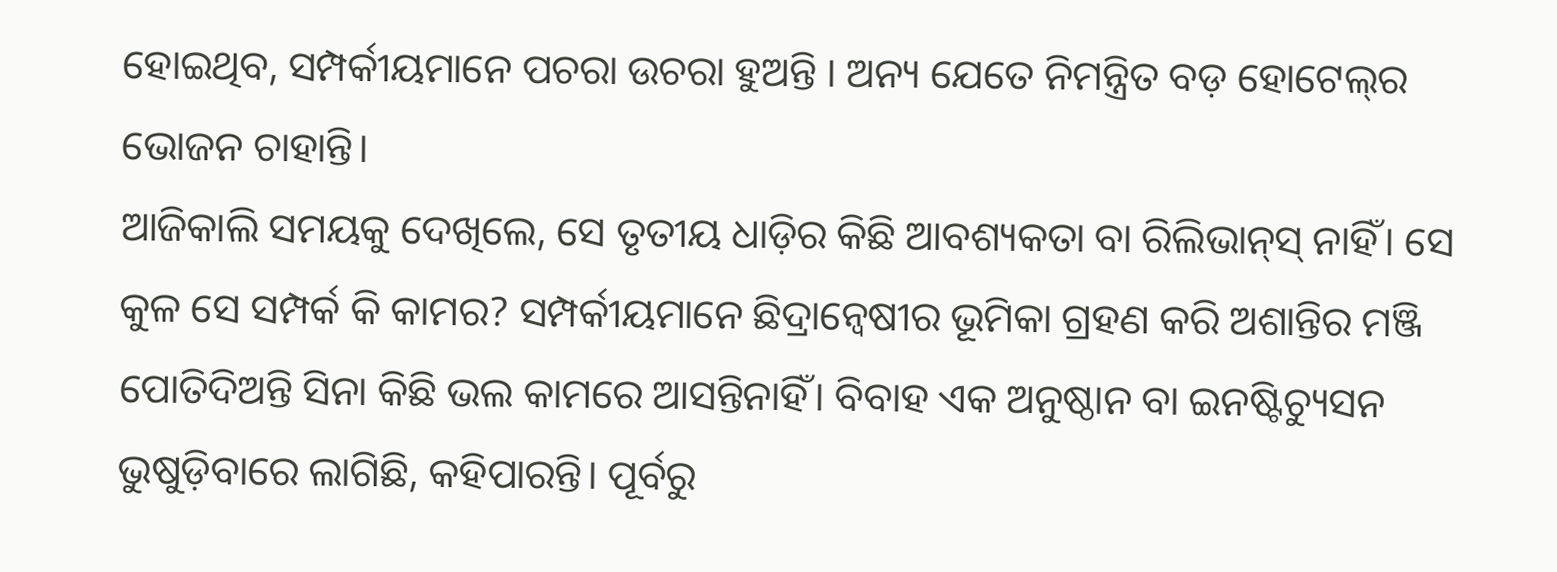ହୋଇଥିବ, ସମ୍ପର୍କୀୟମାନେ ପଚରା ଉଚରା ହୁଅନ୍ତି । ଅନ୍ୟ ଯେତେ ନିମନ୍ତ୍ରିତ ବଡ଼ ହୋଟେଲ୍‌ର ଭୋଜନ ଚାହାନ୍ତି।
ଆଜିକାଲି ସମୟକୁ ଦେଖିଲେ, ସେ ତୃତୀୟ ଧାଡ଼ିର କିଛି ଆବଶ୍ୟକତା ବା ରିଲିଭାନ୍‌ସ୍ ନାହିଁ। ସେ କୁଳ ସେ ସମ୍ପର୍କ କି କାମର? ସମ୍ପର୍କୀୟମାନେ ଛିଦ୍ରାନ୍ବେଷୀର ଭୂମିକା ଗ୍ରହଣ କରି ଅଶାନ୍ତିର ମଞ୍ଜି ପୋତିଦିଅନ୍ତି ସିନା କିଛି ଭଲ କାମରେ ଆସନ୍ତିନାହିଁ। ବିବାହ ଏକ ଅନୁଷ୍ଠାନ ବା ଇନଷ୍ଟିଚ୍ୟୁସନ ଭୁଷୁଡ଼ିବାରେ ଲାଗିଛି, କହିପାରନ୍ତି। ପୂର୍ବରୁ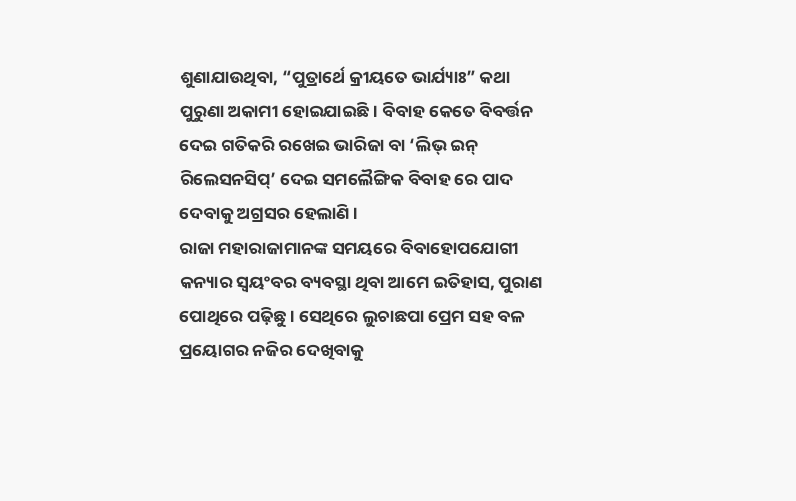ଶୁଣାଯାଉଥିବା, “ପୁତ୍ରାର୍ଥେ କ୍ରୀୟତେ ଭାର୍ଯ୍ୟାଃ” କଥା ପୁରୁଣା ଅକାମୀ ହୋଇଯାଇଛି। ବିବାହ କେତେ ବିବର୍ତ୍ତନ ଦେଇ ଗତିକରି ରଖେଇ ଭାରିଜା ବା ‘ଲିଭ୍ ଇନ୍ ରିଲେସନସିପ୍’ ଦେଇ ସମଲୈଙ୍ଗିକ ବିବାହ ରେ ପାଦ ଦେବାକୁ ଅଗ୍ରସର ହେଲାଣି।
ରାଜା ମହାରାଜାମାନଙ୍କ ସମୟରେ ବିବାହୋପଯୋଗୀ କନ୍ୟାର ସ୍ୱୟଂବର ବ୍ୟବସ୍ଥା ଥିବା ଆମେ ଇତିହାସ, ପୁରାଣ ପୋଥିରେ ପଢ଼ିଛୁ। ସେଥିରେ ଲୁଚାଛପା ପ୍ରେମ ସହ ବଳ ପ୍ରୟୋଗର ନଜିର ଦେଖିବାକୁ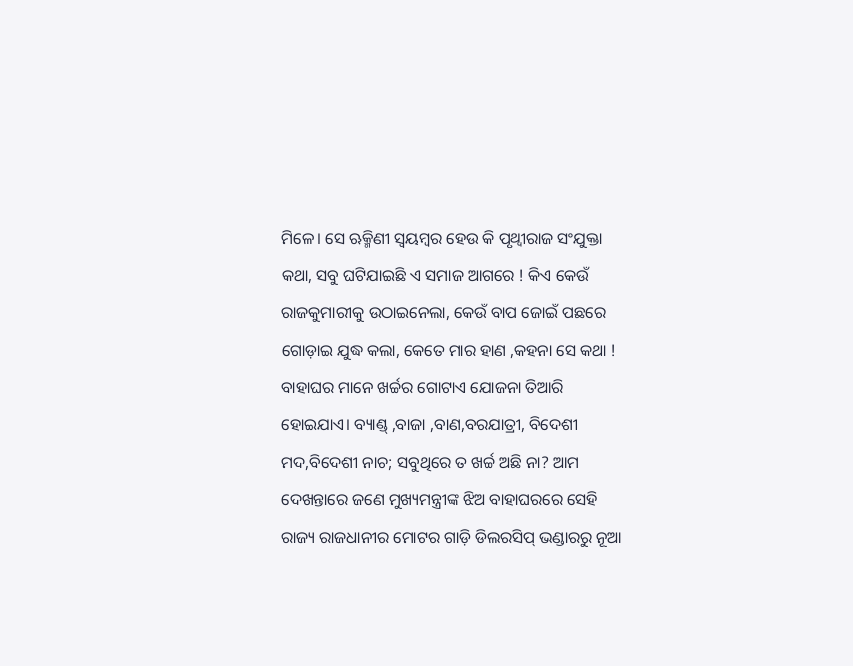ମିଳେ। ସେ ଋକ୍ମିଣୀ ସ୍ୱୟମ୍ବର ହେଉ କି ପୃଥ୍ବୀରାଜ ସଂଯୁକ୍ତା କଥା, ସବୁ ଘଟିଯାଇଛି ଏ ସମାଜ ଆଗରେ ! କିଏ କେଉଁ ରାଜକୁମାରୀକୁ ଉଠାଇନେଲା, କେଉଁ ବାପ ଜୋଇଁ ପଛରେ ଗୋଡ଼ାଇ ଯୁଦ୍ଧ କଲା, କେତେ ମାର ହାଣ ,କହନା ସେ କଥା !
ବାହାଘର ମାନେ ଖର୍ଚ୍ଚର ଗୋଟାଏ ଯୋଜନା ତିଆରି ହୋଇଯାଏ। ବ୍ୟାଣ୍ଡ୍ ,ବାଜା ,ବାଣ,ବରଯାତ୍ରୀ, ବିଦେଶୀ ମଦ,ବିଦେଶୀ ନାଚ; ସବୁଥିରେ ତ ଖର୍ଚ୍ଚ ଅଛି ନା? ଆମ ଦେଖନ୍ତାରେ ଜଣେ ମୁଖ୍ୟମନ୍ତ୍ରୀଙ୍କ ଝିଅ ବାହାଘରରେ ସେହି ରାଜ୍ୟ ରାଜଧାନୀର ମୋଟର ଗାଡ଼ି ଡିଲରସିପ୍ ଭଣ୍ଡାରରୁ ନୂଆ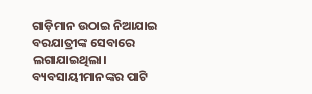ଗାଡ଼ିମାନ ଉଠାଇ ନିଆଯାଇ ବରଯାତ୍ରୀଙ୍କ ସେବାରେ ଲଗାଯାଇଥିଲା। ବ୍ୟବସାୟୀମାନଙ୍କର ପାଟି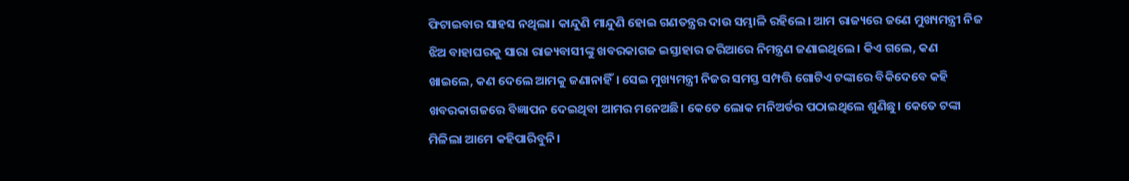ଫିଟାଇବାର ସାହସ ନଥିଲା। କାନ୍ଦୁଣି ମାନ୍ଦୁଣି ହୋଇ ଗଣତନ୍ତ୍ରର ଦାଉ ସମ୍ଭାଳି ରହିଲେ। ଆମ ରାଜ୍ୟରେ ଜଣେ ମୁଖ୍ୟମନ୍ତ୍ରୀ ନିଜ ଝିଅ ବାହାଘରକୁ ସାରା ରାଜ୍ୟବାସୀଙ୍କୁ ଖବରକାଗଜ ଇସ୍ତାହାର ଜରିଆରେ ନିମନ୍ତ୍ରଣ ଜଣାଇଥିଲେ। କିଏ ଗଲେ, କଣ ଖାଇଲେ, କଣ ଦେଲେ ଆମକୁ ଜଣାନାହିଁ। ସେଇ ମୁଖ୍ୟମନ୍ତ୍ରୀ ନିଜର ସମସ୍ତ ସମ୍ପତ୍ତି ଗୋଟିଏ ଟଙ୍କାରେ ବିକିଦେବେ କହି ଖବରକାଗଜରେ ବିଜ୍ଞାପନ ଦେଇଥିବା ଆମର ମନେଅଛି। କେତେ ଲୋକ ମନିଅର୍ଡର ପଠାଇଥିଲେ ଶୁଣିଛୁ। କେତେ ଟଙ୍କା ମିଳିଲା ଆମେ କହିପାରିବୁନି।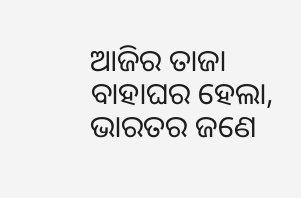ଆଜିର ତାଜା ବାହାଘର ହେଲା, ଭାରତର ଜଣେ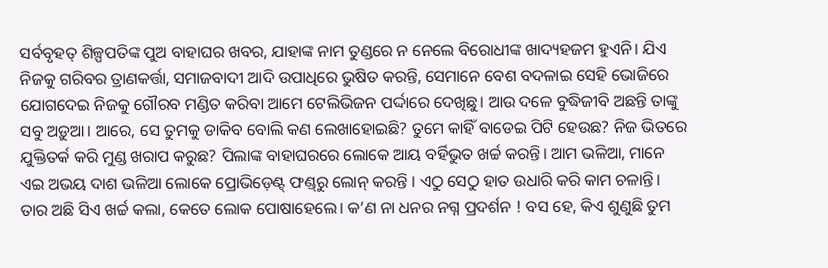ସର୍ବବୃହତ୍ ଶିଳ୍ପପତିଙ୍କ ପୁଅ ବାହାଘର ଖବର, ଯାହାଙ୍କ ନାମ ତୁଣ୍ଡରେ ନ ନେଲେ ବିରୋଧୀଙ୍କ ଖାଦ୍ୟହଜମ ହୁଏନି। ଯିଏ ନିଜକୁ ଗରିବର ତ୍ରାଣକର୍ତ୍ତା, ସମାଜବାଦୀ ଆଦି ଉପାଧିରେ ଭୁଷିତ କରନ୍ତି, ସେମାନେ ବେଶ ବଦଳାଇ ସେହି ଭୋଜିରେ ଯୋଗଦେଇ ନିଜକୁ ଗୌରବ ମଣ୍ଡିତ କରିବା ଆମେ ଟେଲିଭିଜନ ପର୍ଦ୍ଦାରେ ଦେଖିଛୁ। ଆଉ ଦଳେ ବୁଦ୍ଧିଜୀବି ଅଛନ୍ତି ତାଙ୍କୁ ସବୁ ଅଡ଼ୁଆ। ଆରେ, ସେ ତୁମକୁ ଡାକିବ ବୋଲି କଣ ଲେଖାହୋଇଛି? ତୁମେ କାହିଁ ବାଡେଇ ପିଟି ହେଉଛ? ନିଜ ଭିତରେ ଯୁକ୍ତିତର୍କ କରି ମୁଣ୍ଡ ଖରାପ କରୁଛ? ପିଲାଙ୍କ ବାହାଘରରେ ଲୋକେ ଆୟ ବର୍ହିଭୁତ ଖର୍ଚ୍ଚ କରନ୍ତି। ଆମ ଭଳିଆ, ମାନେ ଏଇ ଅଭୟ ଦାଶ ଭଳିଆ ଲୋକେ ପ୍ରୋଭିଡ଼େଣ୍ଟ୍ ଫଣ୍ଡ୍‌ରୁ ଲୋନ୍ କରନ୍ତି । ଏଠୁ ସେଠୁ ହାତ ଉଧାରି କରି କାମ ଚଳାନ୍ତି। ତାର ଅଛି ସିଏ ଖର୍ଚ୍ଚ କଲା, କେତେ ଲୋକ ପୋଷାହେଲେ। କ’ଣ ନା ଧନର ନଗ୍ନ ପ୍ରଦର୍ଶନ ! ବସ ହେ, କିଏ ଶୁଣୁଛି ତୁମ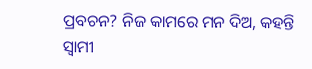ପ୍ରବଚନ? ନିଜ କାମରେ ମନ ଦିଅ, କହନ୍ତି ସ୍ବାମୀ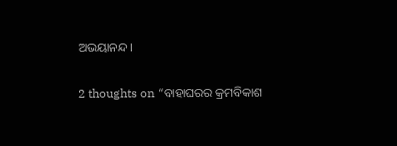ଅଭୟାନନ୍ଦ।

2 thoughts on “ବାହାଘରର କ୍ରମବିକାଶ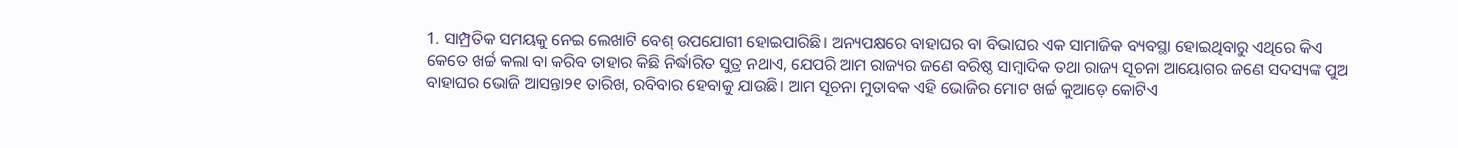1. ସାମ୍ପ୍ରତିକ ସମୟକୁ ନେଇ ଲେଖାଟି ବେଶ୍‌ ଉପଯୋଗୀ ହୋଇପାରିଛି। ଅନ୍ୟପକ୍ଷରେ ବାହାଘର ବା ବିଭାଘର ଏକ ସାମାଜିକ ବ୍ୟବସ୍ଥା ହୋଇଥିବାରୁ ଏଥିରେ କିଏ କେତେ ଖର୍ଚ୍ଚ କଲା ବା କରିବ ତାହାର କିଛି ନିର୍ଦ୍ଧାରିତ ସୁତ୍ର ନଥାଏ, ଯେପରି ଆମ ରାଜ୍ୟର ଜଣେ ବରିଷ୍ଠ ସାମ୍ବାଦିକ ତଥା ରାଜ୍ୟ ସୂଚନା ଆୟୋଗର ଜଣେ ସଦସ୍ୟଙ୍କ ପୁଅ ବାହାଘର ଭୋଜି ଆସନ୍ତା୨୧ ତାରିଖ, ରବିବାର ହେବାକୁ ଯାଉଛି। ଆମ ସୂଚନା ମୁତାବକ ଏହି ଭୋଜିର ମୋଟ ଖର୍ଚ୍ଚ କୁଆଡ଼େ କୋଟିଏ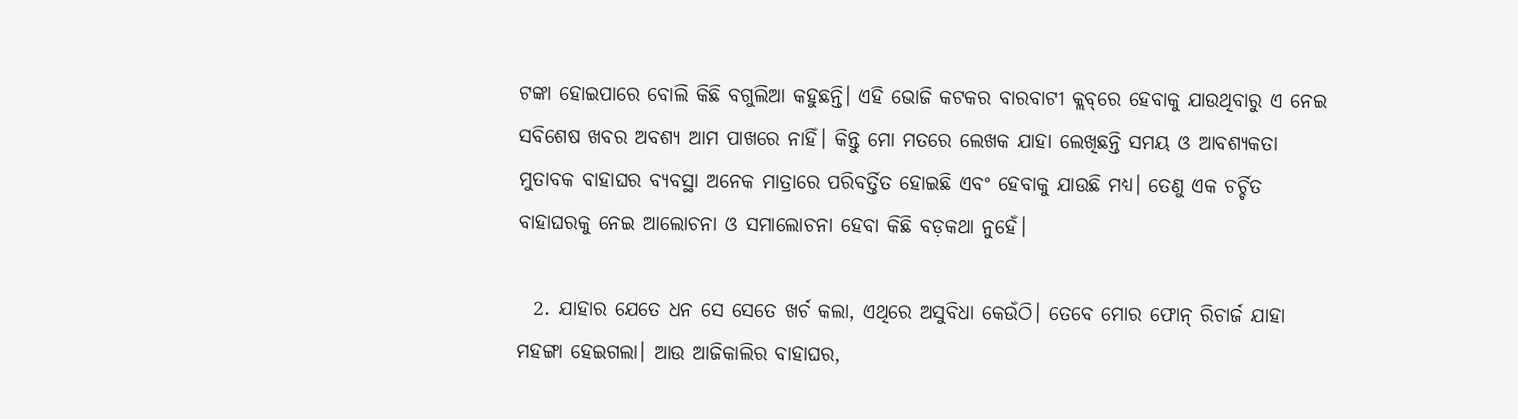ଟଙ୍କା ହୋଇପାରେ ବୋଲି କିଛି ବଗୁଲିଆ କହୁଛନ୍ତି। ଏହି ଭୋଜି କଟକର ବାରବାଟୀ କ୍ଲବ୍‌ରେ ହେବାକୁ ଯାଉଥିବାରୁ ଏ ନେଇ ସବିଶେଷ ଖବର ଅବଶ୍ୟ ଆମ ପାଖରେ ନାହିଁ। କିନ୍ତୁ ମୋ ମତରେ ଲେଖକ ଯାହା ଲେଖିଛନ୍ତି ସମୟ ଓ ଆବଶ୍ୟକତା ମୁତାବକ ବାହାଘର ବ୍ୟବସ୍ଥା ଅନେକ ମାତ୍ରାରେ ପରିବର୍ତ୍ତିତ ହୋଇଛି ଏବଂ ହେବାକୁ ଯାଉଛି ମଧ୍ୟ। ତେଣୁ ଏକ ଚର୍ଚ୍ଚିତ ବାହାଘରକୁ ନେଇ ଆଲୋଚନା ଓ ସମାଲୋଚନା ହେବା କିଛି ବଡ଼କଥା ନୁହେଁ।

  2. ଯାହାର ଯେତେ ଧନ ସେ ସେତେ ଖର୍ଚ କଲା, ଏଥିରେ ଅସୁବିଧା କେଉଁଠି। ତେବେ ମୋର ଫୋନ୍ ରିଚାର୍ଜ ଯାହା ମହଙ୍ଗା ହେଇଗଲା। ଆଉ ଆଜିକାଲିର ବାହାଘର,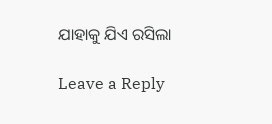ଯାହାକୁ ଯିଏ ରସିଲା

Leave a Reply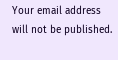Your email address will not be published.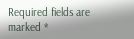Required fields are marked *